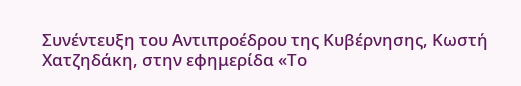Συνέντευξη του Αντιπροέδρου της Κυβέρνησης, Κωστή Χατζηδάκη, στην εφημερίδα «Το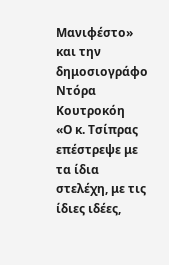Μανιφέστο» και την δημοσιογράφο Ντόρα Κουτροκόη
«Ο κ. Τσίπρας επέστρεψε με τα ίδια στελέχη, με τις ίδιες ιδέες,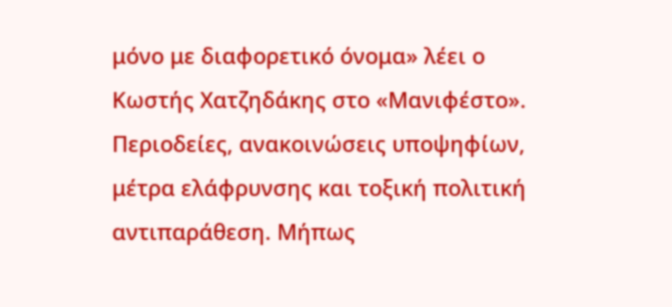μόνο με διαφορετικό όνομα» λέει ο Κωστής Χατζηδάκης στο «Μανιφέστο».
Περιοδείες, ανακοινώσεις υποψηφίων, μέτρα ελάφρυνσης και τοξική πολιτική αντιπαράθεση. Μήπως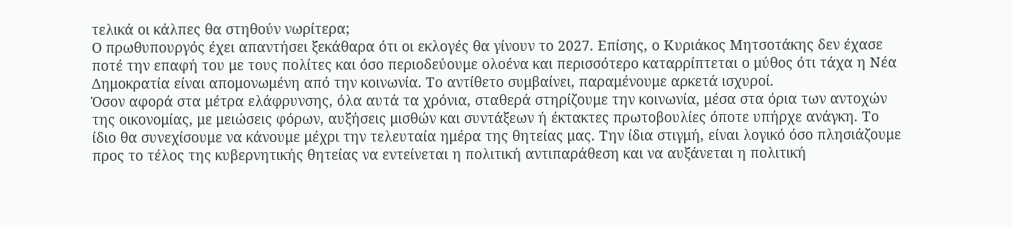τελικά οι κάλπες θα στηθούν νωρίτερα;
Ο πρωθυπουργός έχει απαντήσει ξεκάθαρα ότι οι εκλογές θα γίνουν το 2027. Επίσης, ο Κυριάκος Μητσοτάκης δεν έχασε ποτέ την επαφή του με τους πολίτες και όσο περιοδεύουμε ολοένα και περισσότερο καταρρίπτεται ο μύθος ότι τάχα η Νέα Δημοκρατία είναι απομονωμένη από την κοινωνία. Το αντίθετο συμβαίνει, παραμένουμε αρκετά ισχυροί.
Όσον αφορά στα μέτρα ελάφρυνσης, όλα αυτά τα χρόνια, σταθερά στηρίζουμε την κοινωνία, μέσα στα όρια των αντοχών της οικονομίας, με μειώσεις φόρων, αυξήσεις μισθών και συντάξεων ή έκτακτες πρωτοβουλίες όποτε υπήρχε ανάγκη. Το ίδιο θα συνεχίσουμε να κάνουμε μέχρι την τελευταία ημέρα της θητείας μας. Την ίδια στιγμή, είναι λογικό όσο πλησιάζουμε προς το τέλος της κυβερνητικής θητείας να εντείνεται η πολιτική αντιπαράθεση και να αυξάνεται η πολιτική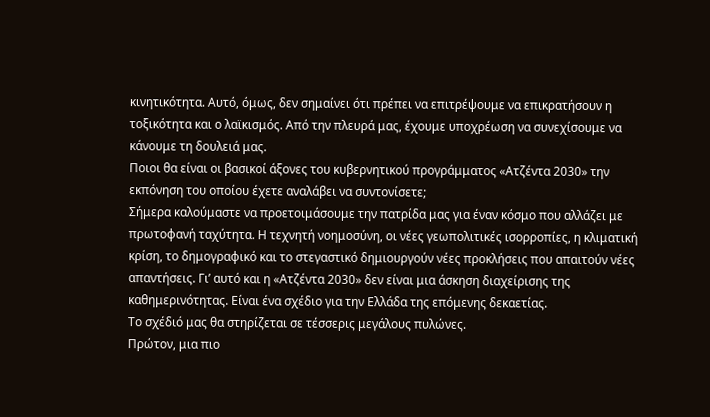κινητικότητα. Αυτό, όμως, δεν σημαίνει ότι πρέπει να επιτρέψουμε να επικρατήσουν η τοξικότητα και ο λαϊκισμός. Από την πλευρά μας, έχουμε υποχρέωση να συνεχίσουμε να κάνουμε τη δουλειά μας.
Ποιοι θα είναι οι βασικοί άξονες του κυβερνητικού προγράμματος «Ατζέντα 2030» την εκπόνηση του οποίου έχετε αναλάβει να συντονίσετε;
Σήμερα καλούμαστε να προετοιμάσουμε την πατρίδα μας για έναν κόσμο που αλλάζει με πρωτοφανή ταχύτητα. Η τεχνητή νοημοσύνη, οι νέες γεωπολιτικές ισορροπίες, η κλιματική κρίση, το δημογραφικό και το στεγαστικό δημιουργούν νέες προκλήσεις που απαιτούν νέες απαντήσεις. Γι’ αυτό και η «Ατζέντα 2030» δεν είναι μια άσκηση διαχείρισης της καθημερινότητας. Είναι ένα σχέδιο για την Ελλάδα της επόμενης δεκαετίας.
Το σχέδιό μας θα στηρίζεται σε τέσσερις μεγάλους πυλώνες.
Πρώτον, μια πιο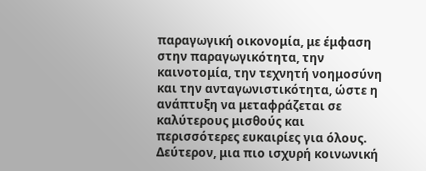παραγωγική οικονομία, με έμφαση στην παραγωγικότητα, την καινοτομία, την τεχνητή νοημοσύνη και την ανταγωνιστικότητα, ώστε η ανάπτυξη να μεταφράζεται σε καλύτερους μισθούς και περισσότερες ευκαιρίες για όλους.
Δεύτερον, μια πιο ισχυρή κοινωνική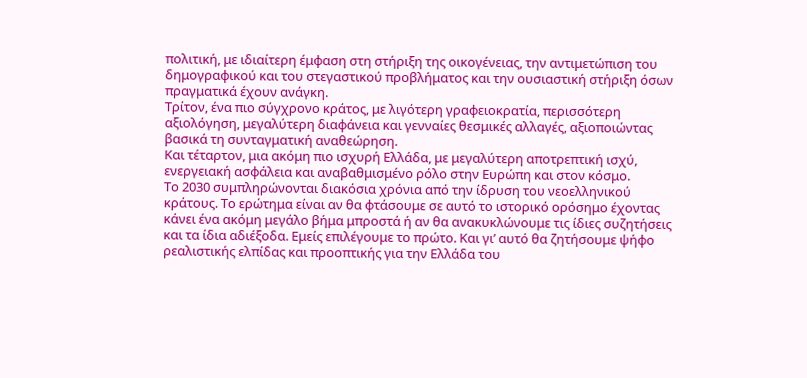πολιτική, με ιδιαίτερη έμφαση στη στήριξη της οικογένειας, την αντιμετώπιση του δημογραφικού και του στεγαστικού προβλήματος και την ουσιαστική στήριξη όσων πραγματικά έχουν ανάγκη.
Τρίτον, ένα πιο σύγχρονο κράτος, με λιγότερη γραφειοκρατία, περισσότερη αξιολόγηση, μεγαλύτερη διαφάνεια και γενναίες θεσμικές αλλαγές, αξιοποιώντας βασικά τη συνταγματική αναθεώρηση.
Και τέταρτον, μια ακόμη πιο ισχυρή Ελλάδα, με μεγαλύτερη αποτρεπτική ισχύ, ενεργειακή ασφάλεια και αναβαθμισμένο ρόλο στην Ευρώπη και στον κόσμο.
Το 2030 συμπληρώνονται διακόσια χρόνια από την ίδρυση του νεοελληνικού κράτους. Το ερώτημα είναι αν θα φτάσουμε σε αυτό το ιστορικό ορόσημο έχοντας κάνει ένα ακόμη μεγάλο βήμα μπροστά ή αν θα ανακυκλώνουμε τις ίδιες συζητήσεις και τα ίδια αδιέξοδα. Εμείς επιλέγουμε το πρώτο. Και γι’ αυτό θα ζητήσουμε ψήφο ρεαλιστικής ελπίδας και προοπτικής για την Ελλάδα του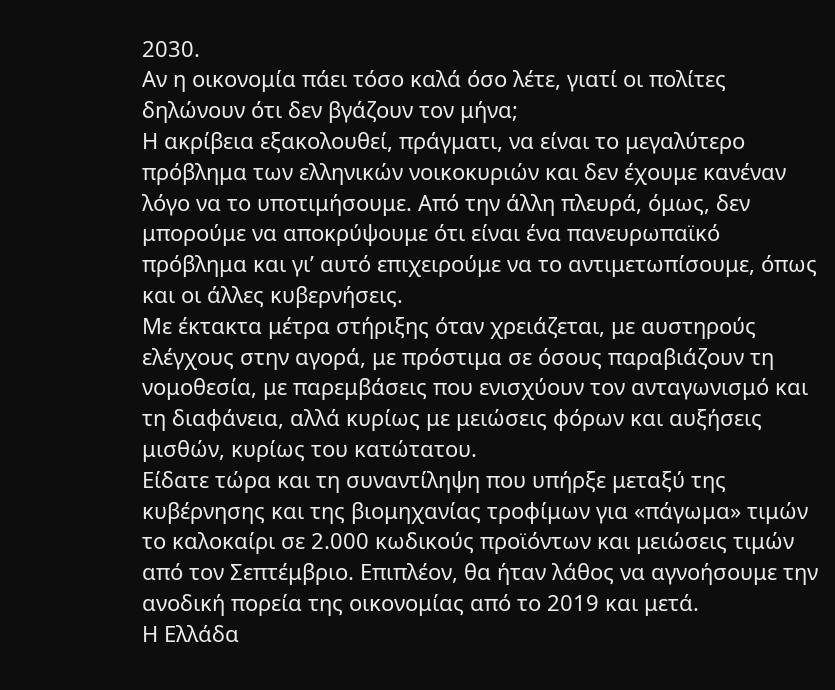2030.
Αν η οικονομία πάει τόσο καλά όσο λέτε, γιατί οι πολίτες δηλώνουν ότι δεν βγάζουν τον μήνα;
Η ακρίβεια εξακολουθεί, πράγματι, να είναι το μεγαλύτερο πρόβλημα των ελληνικών νοικοκυριών και δεν έχουμε κανέναν λόγο να το υποτιμήσουμε. Από την άλλη πλευρά, όμως, δεν μπορούμε να αποκρύψουμε ότι είναι ένα πανευρωπαϊκό πρόβλημα και γι’ αυτό επιχειρούμε να το αντιμετωπίσουμε, όπως και οι άλλες κυβερνήσεις.
Με έκτακτα μέτρα στήριξης όταν χρειάζεται, με αυστηρούς ελέγχους στην αγορά, με πρόστιμα σε όσους παραβιάζουν τη νομοθεσία, με παρεμβάσεις που ενισχύουν τον ανταγωνισμό και τη διαφάνεια, αλλά κυρίως με μειώσεις φόρων και αυξήσεις μισθών, κυρίως του κατώτατου.
Είδατε τώρα και τη συναντίληψη που υπήρξε μεταξύ της κυβέρνησης και της βιομηχανίας τροφίμων για «πάγωμα» τιμών το καλοκαίρι σε 2.000 κωδικούς προϊόντων και μειώσεις τιμών από τον Σεπτέμβριο. Επιπλέον, θα ήταν λάθος να αγνοήσουμε την ανοδική πορεία της οικονομίας από το 2019 και μετά.
Η Ελλάδα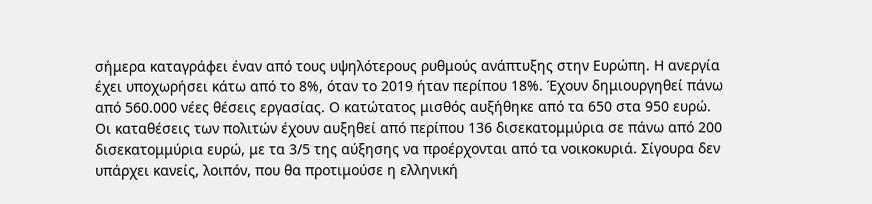σήμερα καταγράφει έναν από τους υψηλότερους ρυθμούς ανάπτυξης στην Ευρώπη. Η ανεργία έχει υποχωρήσει κάτω από το 8%, όταν το 2019 ήταν περίπου 18%. Έχουν δημιουργηθεί πάνω από 560.000 νέες θέσεις εργασίας. Ο κατώτατος μισθός αυξήθηκε από τα 650 στα 950 ευρώ. Οι καταθέσεις των πολιτών έχουν αυξηθεί από περίπου 136 δισεκατομμύρια σε πάνω από 200 δισεκατομμύρια ευρώ, με τα 3/5 της αύξησης να προέρχονται από τα νοικοκυριά. Σίγουρα δεν υπάρχει κανείς, λοιπόν, που θα προτιμούσε η ελληνική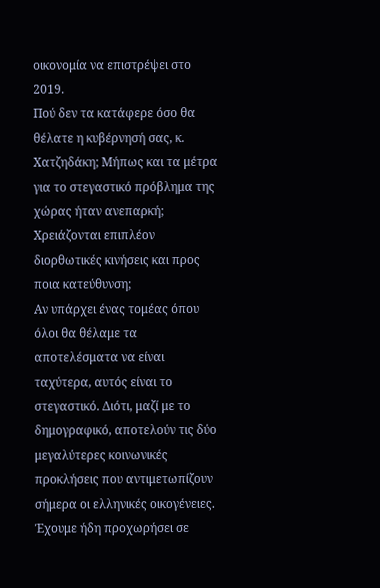οικονομία να επιστρέψει στο 2019.
Πού δεν τα κατάφερε όσο θα θέλατε η κυβέρνησή σας, κ. Χατζηδάκη; Μήπως και τα μέτρα για το στεγαστικό πρόβλημα της χώρας ήταν ανεπαρκή; Χρειάζονται επιπλέον διορθωτικές κινήσεις και προς ποια κατεύθυνση;
Αν υπάρχει ένας τομέας όπου όλοι θα θέλαμε τα αποτελέσματα να είναι ταχύτερα, αυτός είναι το στεγαστικό. Διότι, μαζί με το δημογραφικό, αποτελούν τις δύο μεγαλύτερες κοινωνικές προκλήσεις που αντιμετωπίζουν σήμερα οι ελληνικές οικογένειες. Έχουμε ήδη προχωρήσει σε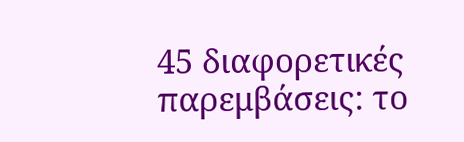45 διαφορετικές παρεμβάσεις: το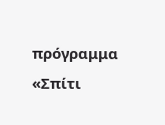πρόγραμμα «Σπίτι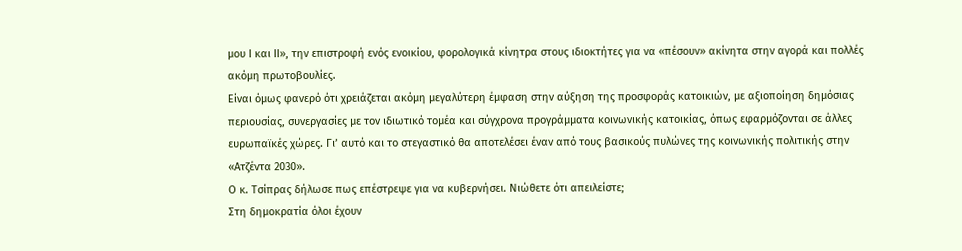μου I και II», την επιστροφή ενός ενοικίου, φορολογικά κίνητρα στους ιδιοκτήτες για να «πέσουν» ακίνητα στην αγορά και πολλές ακόμη πρωτοβουλίες.
Είναι όμως φανερό ότι χρειάζεται ακόμη μεγαλύτερη έμφαση στην αύξηση της προσφοράς κατοικιών, με αξιοποίηση δημόσιας περιουσίας, συνεργασίες με τον ιδιωτικό τομέα και σύγχρονα προγράμματα κοινωνικής κατοικίας, όπως εφαρμόζονται σε άλλες ευρωπαϊκές χώρες. Γι’ αυτό και το στεγαστικό θα αποτελέσει έναν από τους βασικούς πυλώνες της κοινωνικής πολιτικής στην «Ατζέντα 2030».
Ο κ. Τσίπρας δήλωσε πως επέστρεψε για να κυβερνήσει. Νιώθετε ότι απειλείστε;
Στη δημοκρατία όλοι έχουν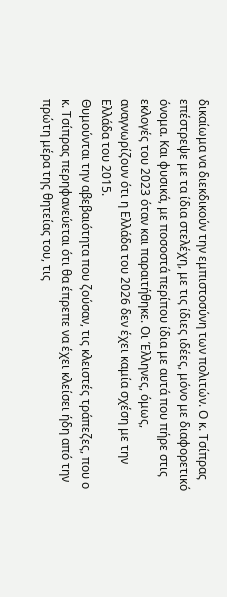δικαίωμα να διεκδικούν την εμπιστοσύνη των πολιτών. Ο κ. Τσίπρας επέστρεψε με τα ίδια στελέχη, με τις ίδιες ιδέες, μόνο με διαφορετικό όνομα. Και φυσικά, με ποσοστά περίπου ίδια με αυτά που πήρε στις εκλογές του 2023 όταν και παραιτήθηκε. Οι Έλληνες, όμως, αναγνωρίζουν ότι η Ελλάδα του 2026 δεν έχει καμία σχέση με την Ελλάδα του 2015.
Θυμούνται την αβεβαιότητα που ζούσαν, τις κλειστές τράπεζες, που ο κ. Τσίπρας περηφανεύεται ότι θα έπρεπε να έχει κλείσει ήδη από την πρώτη μέρα της θητείας του, τις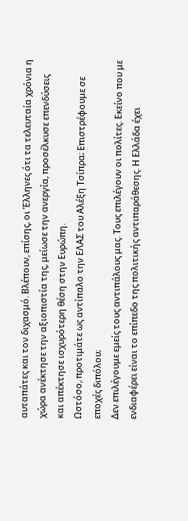αυταπάτες και τον διχασμό. Βλέπουν, επίσης, οι Έλληνες ότι τα τελευταία χρόνια η χώρα ανέκτησε την αξιοπιστία της, μείωσε την ανεργία, προσέλκυσε επενδύσεις και απέκτησε ισχυρότερη θέση στην Ευρώπη.
Ωστόσο, προτιμάτε ως αντίπαλο την ΕΛΑΣ του Αλέξη Τσίπρα; Επιστρέφουμε σε εποχές διπόλου;
Δεν επιλέγουμε εμείς τους αντιπάλους μας. Τους επιλέγουν οι πολίτες. Εκείνο που με ενδιαφέρει είναι το επίπεδο της πολιτικής αντιπαράθεσης. Η Ελλάδα έχει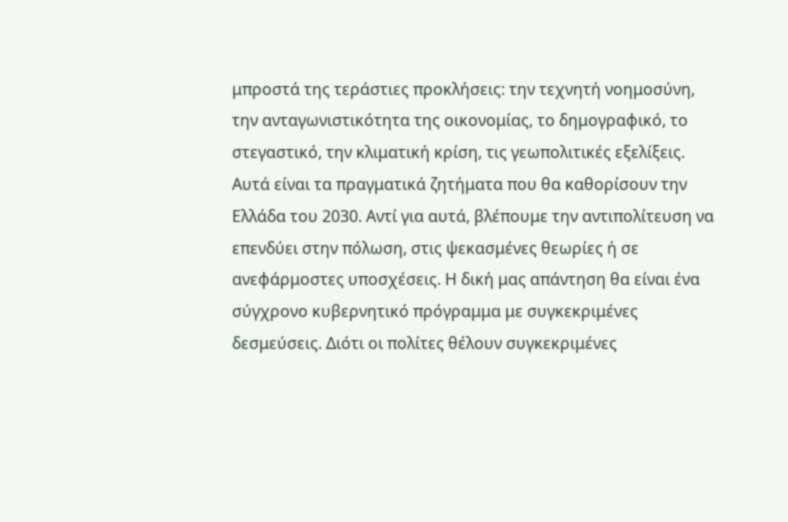μπροστά της τεράστιες προκλήσεις: την τεχνητή νοημοσύνη, την ανταγωνιστικότητα της οικονομίας, το δημογραφικό, το στεγαστικό, την κλιματική κρίση, τις γεωπολιτικές εξελίξεις. Αυτά είναι τα πραγματικά ζητήματα που θα καθορίσουν την Ελλάδα του 2030. Αντί για αυτά, βλέπουμε την αντιπολίτευση να επενδύει στην πόλωση, στις ψεκασμένες θεωρίες ή σε ανεφάρμοστες υποσχέσεις. Η δική μας απάντηση θα είναι ένα σύγχρονο κυβερνητικό πρόγραμμα με συγκεκριμένες δεσμεύσεις. Διότι οι πολίτες θέλουν συγκεκριμένες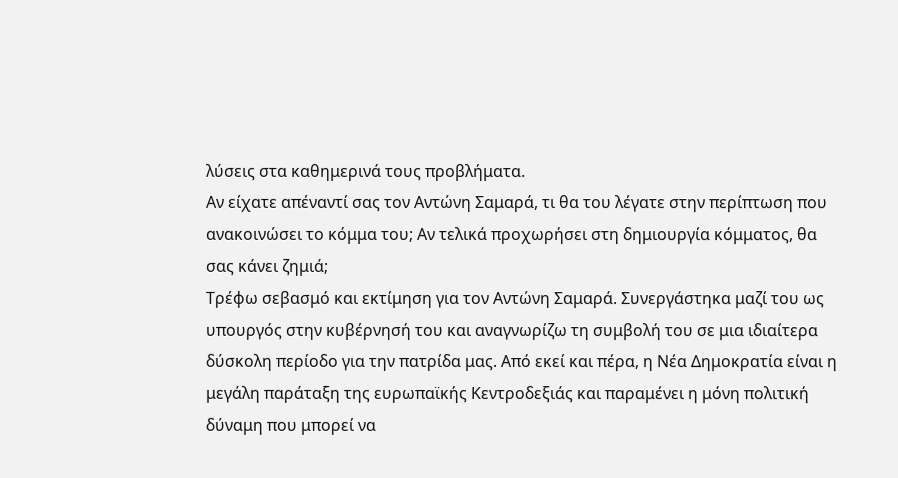λύσεις στα καθημερινά τους προβλήματα.
Αν είχατε απέναντί σας τον Αντώνη Σαμαρά, τι θα του λέγατε στην περίπτωση που ανακοινώσει το κόμμα του; Αν τελικά προχωρήσει στη δημιουργία κόμματος, θα σας κάνει ζημιά;
Τρέφω σεβασμό και εκτίμηση για τον Αντώνη Σαμαρά. Συνεργάστηκα μαζί του ως υπουργός στην κυβέρνησή του και αναγνωρίζω τη συμβολή του σε μια ιδιαίτερα δύσκολη περίοδο για την πατρίδα μας. Από εκεί και πέρα, η Νέα Δημοκρατία είναι η μεγάλη παράταξη της ευρωπαϊκής Κεντροδεξιάς και παραμένει η μόνη πολιτική δύναμη που μπορεί να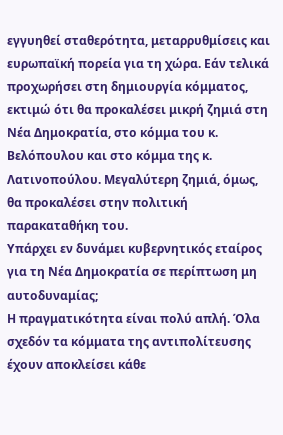εγγυηθεί σταθερότητα, μεταρρυθμίσεις και ευρωπαϊκή πορεία για τη χώρα. Εάν τελικά προχωρήσει στη δημιουργία κόμματος, εκτιμώ ότι θα προκαλέσει μικρή ζημιά στη Νέα Δημοκρατία, στο κόμμα του κ. Βελόπουλου και στο κόμμα της κ. Λατινοπούλου. Μεγαλύτερη ζημιά, όμως, θα προκαλέσει στην πολιτική παρακαταθήκη του.
Υπάρχει εν δυνάμει κυβερνητικός εταίρος για τη Νέα Δημοκρατία σε περίπτωση μη αυτοδυναμίας;
Η πραγματικότητα είναι πολύ απλή. Όλα σχεδόν τα κόμματα της αντιπολίτευσης έχουν αποκλείσει κάθε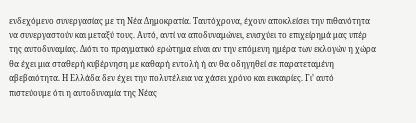ενδεχόμενο συνεργασίας με τη Νέα Δημοκρατία. Ταυτόχρονα, έχουν αποκλείσει την πιθανότητα να συνεργαστούν και μεταξύ τους. Αυτό, αντί να αποδυναμώνει, ενισχύει το επιχείρημά μας υπέρ της αυτοδυναμίας. Διότι το πραγματικό ερώτημα είναι αν την επόμενη ημέρα των εκλογών η χώρα θα έχει μια σταθερή κυβέρνηση με καθαρή εντολή ή αν θα οδηγηθεί σε παρατεταμένη αβεβαιότητα. Η Ελλάδα δεν έχει την πολυτέλεια να χάσει χρόνο και ευκαιρίες. Γι’ αυτό πιστεύουμε ότι η αυτοδυναμία της Νέας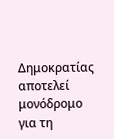Δημοκρατίας αποτελεί μονόδρομο για τη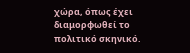χώρα, όπως έχει διαμορφωθεί το πολιτικό σκηνικό.